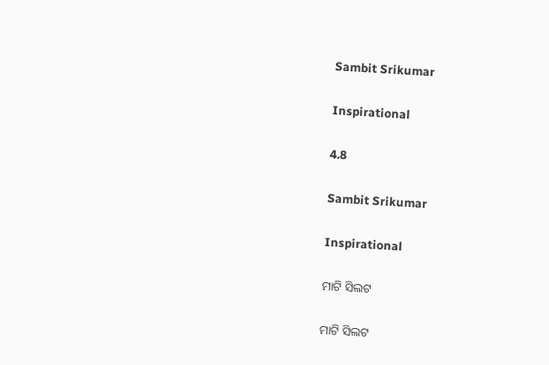Sambit Srikumar

Inspirational

4.8

Sambit Srikumar

Inspirational

ମାଟି ସିଲଟ

ମାଟି ସିଲଟ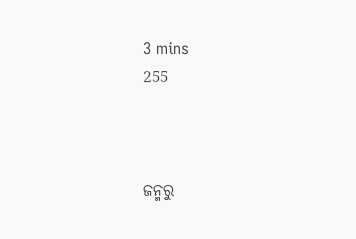3 mins
255



ଜନ୍ମରୁ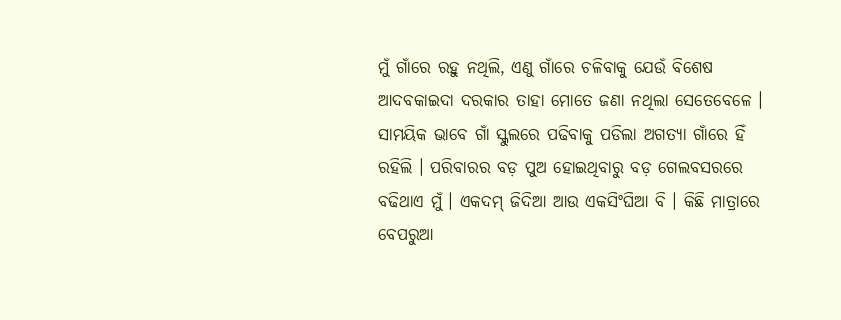ମୁଁ ଗାଁରେ ରହୁ ନଥିଲି, ଏଣୁ ଗାଁରେ ଚଳିବାକୁ ଯେଉଁ ବିଶେଷ ଆଦବକାଇଦା ଦରକାର ତାହା ମୋତେ ଜଣା ନଥିଲା ସେତେବେଳେ । ସାମୟିକ ଭାବେ ଗାଁ ସ୍କୁଲରେ ପଢିବାକୁ ପଡିଲା ଅଗତ୍ୟା ଗାଁରେ ହିଁ ରହିଲି । ପରିବାରର ବଡ଼ ପୁଅ ହୋଇଥିବାରୁ ବଡ଼ ଗେଲବସରରେ ବଢିଥାଏ ମୁଁ । ଏକଦମ୍ ଜିଦିଆ ଆଉ ଏକସିଂଘିଆ ବି । କିଛି ମାତ୍ରାରେ ବେପରୁଆ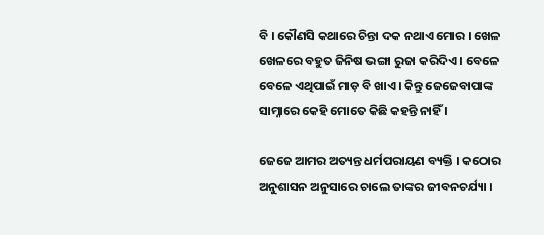ବି । କୌଣସି କଥାରେ ଚିନ୍ତା ଦକ ନଥାଏ ମୋର । ଖେଳ ଖେଳରେ ବହୁତ ଜିନିଷ ଭଙ୍ଗା ରୁଜା କରିଦିଏ । ବେଳେ ବେଳେ ଏଥିପାଇଁ ମାଡ଼ ବି ଖାଏ । କିନ୍ତୁ ଜେଜେବାପାଙ୍କ ସାମ୍ନାରେ କେହି ମୋତେ କିଛି କହନ୍ତି ନାହିଁ ।

ଜେଜେ ଆମର ଅତ୍ୟନ୍ତ ଧର୍ମପରାୟଣ ବ୍ୟକ୍ତି । କଠୋର ଅନୁଶାସନ ଅନୁସାରେ ଚାଲେ ତାଙ୍କର ଜୀବନଚର୍ଯ୍ୟା ।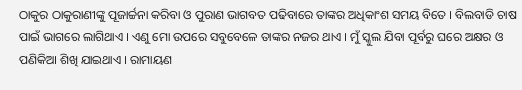ଠାକୁର ଠାକୁରାଣୀଙ୍କୁ ପୂଜାର୍ଚ୍ଚନା କରିବା ଓ ପୁରାଣ ଭାଗବତ ପଢିବାରେ ତାଙ୍କର ଅଧିକାଂଶ ସମୟ ବିତେ । ବିଲବାଡି ଚାଷ ପାଇଁ ଭାଗରେ ଲାଗିଥାଏ । ଏଣୁ ମୋ ଉପରେ ସବୁବେଳେ ତାଙ୍କର ନଜର ଥାଏ । ମୁଁ ସ୍କୁଲ ଯିବା ପୂର୍ବରୁ ଘରେ ଅକ୍ଷର ଓ ପଣିକିଆ ଶିଖି ଯାଇଥାଏ । ରାମାୟଣ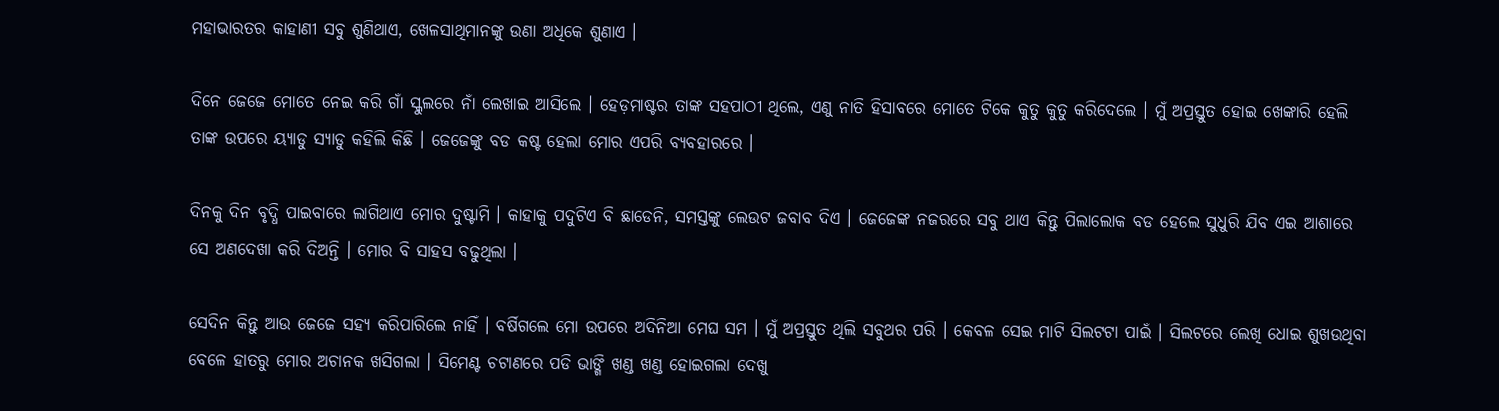ମହାଭାରତର କାହାଣୀ ସବୁ ଶୁଣିଥାଏ, ଖେଳସାଥିମାନଙ୍କୁ ଉଣା ଅଧିକେ ଶୁଣାଏ ।

ଦିନେ ଜେଜେ ମୋତେ ନେଇ କରି ଗାଁ ସ୍କୁଲରେ ନାଁ ଲେଖାଇ ଆସିଲେ । ହେଡ଼ମାଷ୍ଟର ତାଙ୍କ ସହପାଠୀ ଥିଲେ, ଏଣୁ ନାତି ହିସାବରେ ମୋତେ ଟିକେ କୁତୁ କୁତୁ କରିଦେଲେ । ମୁଁ ଅପ୍ରସ୍ତୁତ ହୋଇ ଖେଙ୍କାରି ହେଲି ତାଙ୍କ ଉପରେ ୟ୍ୟାଡୁ ସ୍ୟାଡୁ କହିଲି କିଛି । ଜେଜେଙ୍କୁ ବଡ କଷ୍ଟ ହେଲା ମୋର ଏପରି ବ୍ୟବହାରରେ ।

ଦିନକୁ ଦିନ ବୃଦ୍ଧି ପାଇବାରେ ଲାଗିଥାଏ ମୋର ଦୁଷ୍ଟାମି । କାହାକୁ ପଦୁଟିଏ ବି ଛାଡେନି, ସମସ୍ତଙ୍କୁ ଲେଉଟ ଜବାବ ଦିଏ । ଜେଜେଙ୍କ ନଜରରେ ସବୁ ଥାଏ କିନ୍ତୁ ପିଲାଲୋକ ବଡ ହେଲେ ସୁଧୁରି ଯିବ ଏଇ ଆଶାରେ ସେ ଅଣଦେଖା କରି ଦିଅନ୍ତି । ମୋର ବି ସାହସ ବଢୁଥିଲା ।

ସେଦିନ କିନ୍ତୁ ଆଉ ଜେଜେ ସହ୍ୟ କରିପାରିଲେ ନାହିଁ । ବର୍ଷିଗଲେ ମୋ ଉପରେ ଅଦିନିଆ ମେଘ ସମ । ମୁଁ ଅପ୍ରସ୍ତୁତ ଥିଲି ସବୁଥର ପରି । କେବଳ ସେଇ ମାଟି ସିଲଟଟା ପାଇଁ । ସିଲଟରେ ଲେଖି ଧୋଇ ଶୁଖଉଥିବା ବେଳେ ହାତରୁ ମୋର ଅଚାନକ ଖସିଗଲା । ସିମେଣ୍ଟ ଚଟାଣରେ ପଡି ଭାଙ୍ଗି ଖଣ୍ଡ ଖଣ୍ଡ ହୋଇଗଲା ଦେଖୁ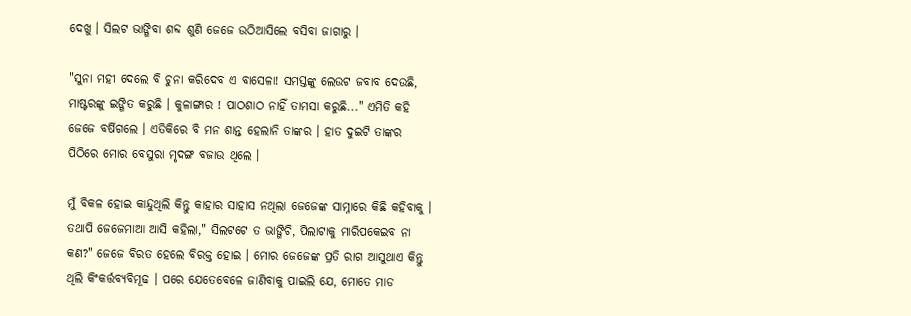ଦେଖୁ । ସିଲଟ ଭାଙ୍ଗିବା ଶବ୍ଦ ଶୁଣି ଜେଜେ ଉଠିଆସିଲେ ବସିବା ଜାଗାରୁ ।

"ସୁନା ମହୀ ଦେଲେ ବି ଚୁନା କରିଦେବ ଏ ବାସେଳା! ସମସ୍ତଙ୍କୁ ଲେଉଟ ଜବାବ ଦେଉଛି, ମାଷ୍ଟରଙ୍କୁ ଇଙ୍ଗିତ କରୁଛି । କୁଳାଙ୍ଗାର ! ପାଠଶାଠ ନାହିଁ ତାମସା କରୁଛି..." ଏମିତି କହି ଜେଜେ ବର୍ଷିଗଲେ । ଏତିକିରେ ବି ମନ ଶାନ୍ତ ହେଲାନି ତାଙ୍କର । ହାତ ଦୁଇଟି ତାଙ୍କର ପିଠିରେ ମୋର ବେସୁରା ମୃଦଙ୍ଗ ବଜାଉ ଥିଲେ ।

ମୁଁ ବିକଳ ହୋଇ କାନ୍ଦୁଥିଲି କିନ୍ତୁ କାହାର ସାହାସ ନଥିଲା ଜେଜେଙ୍କ ସାମ୍ନାରେ କିଛି କହିବାକୁ । ତଥାପି ଜେଜେମାଆ ଆସି କହିଲା," ସିଲଟଟେ ତ ଭାଙ୍ଗିଚି, ପିଲାଟାକୁ ମାରିପକେଇବ ନା କଣ?" ଜେଜେ ବିରତ ହେଲେ ବିରକ୍ତ ହୋଇ । ମୋର ଜେଜେଙ୍କ ପ୍ରତି ରାଗ ଆସୁଥାଏ କିନ୍ତୁ ଥିଲି କିଂକର୍ତ୍ତବ୍ୟବିମୂଢ । ପରେ ଯେତେବେଳେ ଜାଣିବାକୁ ପାଇଲି ଯେ, ମୋତେ ମାଡ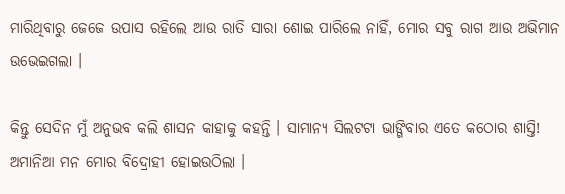ମାରିଥିବାରୁ ଜେଜେ ଉପାସ ରହିଲେ ଆଉ ରାତି ସାରା ଶୋଇ ପାରିଲେ ନାହିଁ, ମୋର ସବୁ ରାଗ ଆଉ ଅଭିମାନ ଉଭେଇଗଲା ।

କିନ୍ତୁ ସେଦିନ ମୁଁ ଅନୁଭବ କଲି ଶାସନ କାହାକୁ କହନ୍ତି । ସାମାନ୍ୟ ସିଲଟଟା ଭାଙ୍ଗିବାର ଏତେ କଠୋର ଶାସ୍ତି! ଅମାନିଆ ମନ ମୋର ବିଦ୍ରୋହୀ ହୋଇଉଠିଲା ।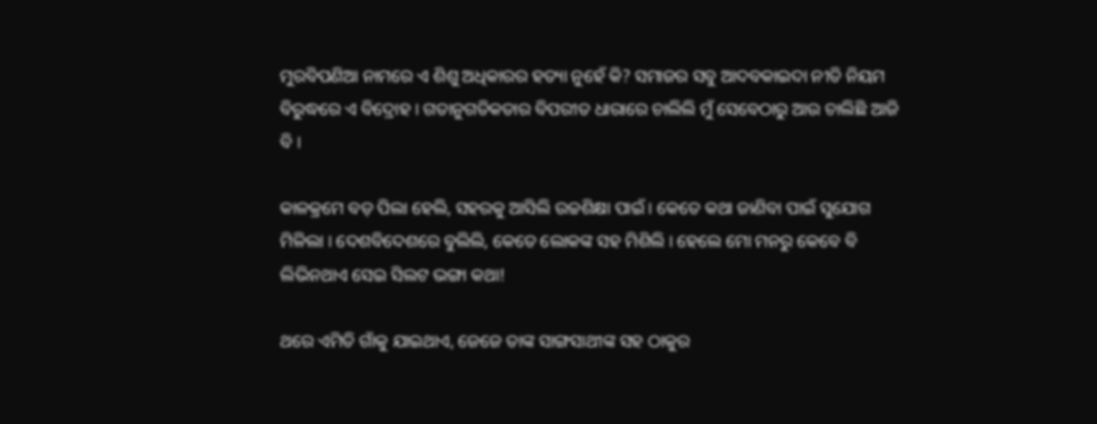ମୁରବିପଣିଆ ନାମରେ ଏ ଶିଶୁ ଅଧିକାରର ହତ୍ୟା ନୁହେଁ କି? ସମାଜର ସବୁ ଆଦବକାଇଦା ନୀତି ନିୟମ ବିରୁଦ୍ଧରେ ଏ ବିଦ୍ରୋହ । ଗତାନୁଗତିକତାର ବିପରୀତ ଧାରାରେ ଚାଲିଲି ମୁଁ ସେବେଠାରୁ ଆଉ ଚାଲିଛି ଆଜି ବି ।

କାଳକ୍ରମେ ବଡ଼ ପିଲା ହେଲି, ସହରକୁ ଆସିଲି ଉଚ୍ଚଶିକ୍ଷା ପାଇଁ । କେତେ କଥା ଜାଣିବା ପାଇଁ ସୁଯୋଗ ମିଳିଲା । ଦେଶବିଦେଶରେ ବୁଲିଲି, କେତେ ଲୋକଙ୍କ ସହ ମିଶିଲି । ହେଲେ ମୋ ମନରୁ କେବେ ବି ଲିଭିନଥାଏ ସେଇ ସିଲଟ ଭଙ୍ଗା କଥା!

ଥରେ ଏମିତି ଗାଁକୁ ଯାଇଥାଏ, ଜେଜେ ତାଙ୍କ ସାଙ୍ଗସାଥୀଙ୍କ ସହ ଠାକୁର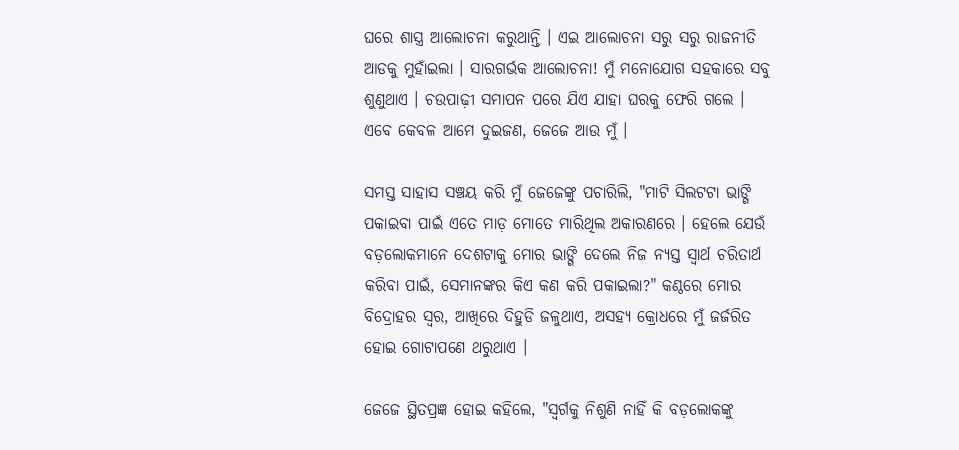ଘରେ ଶାସ୍ତ୍ର ଆଲୋଚନା କରୁଥାନ୍ତି । ଏଇ ଆଲୋଚନା ସରୁ ସରୁ ରାଜନୀତି ଆଡକୁ ମୁହାଁଇଲା । ସାରଗର୍ଭକ ଆଲୋଚନା! ମୁଁ ମନୋଯୋଗ ସହକାରେ ସବୁ ଶୁଣୁଥାଏ । ଚଉପାଢ଼ୀ ସମାପନ ପରେ ଯିଏ ଯାହା ଘରକୁ ଫେରି ଗଲେ । ଏବେ କେବଳ ଆମେ ଦୁଇଜଣ, ଜେଜେ ଆଉ ମୁଁ ।

ସମସ୍ତ ସାହାସ ସଞ୍ଚୟ କରି ମୁଁ ଜେଜେଙ୍କୁ ପଚାରିଲି, "ମାଟି ସିଲଟଟା ଭାଙ୍ଗି ପକାଇବା ପାଇଁ ଏତେ ମାଡ଼ ମୋତେ ମାରିଥିଲ ଅକାରଣରେ । ହେଲେ ଯେଉଁ ବଡ଼ଲୋକମାନେ ଦେଶଟାକୁ ମୋର ଭାଙ୍ଗି ଦେଲେ ନିଜ ନ୍ୟସ୍ତ ସ୍ଵାର୍ଥ ଚରିତାର୍ଥ କରିବା ପାଇଁ, ସେମାନଙ୍କର କିଏ କଣ କରି ପକାଇଲା?" କଣ୍ଠରେ ମୋର ବିଦ୍ରୋହର ସ୍ୱର, ଆଖିରେ ଦିହୁଡି ଜଳୁଥାଏ, ଅସହ୍ୟ କ୍ରୋଧରେ ମୁଁ ଜର୍ଜରିତ ହୋଇ ଗୋଟାପଣେ ଥରୁଥାଏ ।

ଜେଜେ ସ୍ଥିତପ୍ରଜ୍ଞ ହୋଇ କହିଲେ, "ସ୍ୱର୍ଗକୁ ନିଶୁଣି ନାହିଁ କି ବଡ଼ଲୋକଙ୍କୁ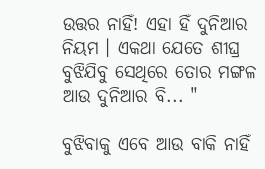ଉତ୍ତର ନାହିଁ! ଏହା ହିଁ ଦୁନିଆର ନିୟମ । ଏକଥା ଯେତେ ଶୀଘ୍ର ବୁଝିଯିବୁ ସେଥିରେ ତୋର ମଙ୍ଗଳ ଆଉ ଦୁନିଆର ବି... "

ବୁଝିବାକୁ ଏବେ ଆଉ ବାକି ନାହିଁ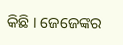କିଛି । ଜେଜେଙ୍କର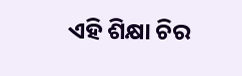ଏହି ଶିକ୍ଷା ଚିର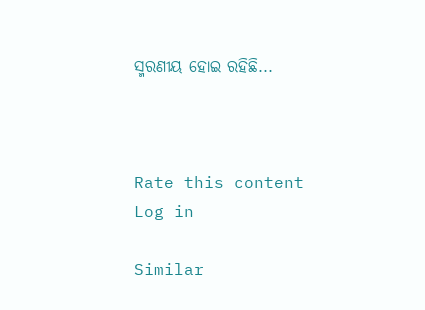ସ୍ମରଣୀୟ ହୋଇ ରହିଛି...



Rate this content
Log in

Similar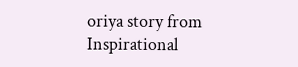oriya story from Inspirational